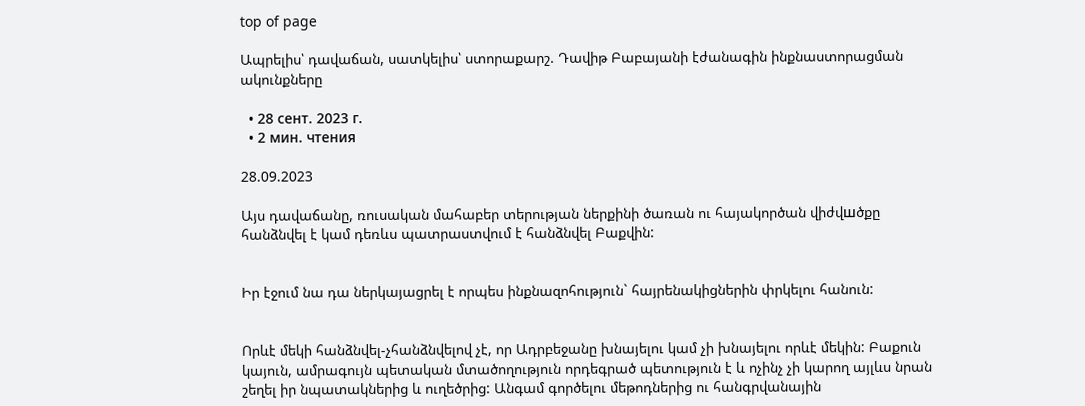top of page

Ապրելիս՝ դավաճան, սատկելիս՝ ստորաքարշ. Դավիթ Բաբայանի էժանագին ինքնաստորացման ակունքները

  • 28 сент. 2023 г.
  • 2 мин. чтения

28.09.2023

Այս դավաճանը, ռուսական մահաբեր տերության ներքինի ծառան ու հայակործան վիժվшծքը հանձնվել է կամ դեռևս պատրաստվում է հանձնվել Բաքվին:


Իր էջում նա դա ներկայացրել է որպես ինքնազոհություն` հայրենակիցներին փրկելու հանուն:


Որևէ մեկի հանձնվել-չհանձնվելով չէ, որ Ադրբեջանը խնայելու կամ չի խնայելու որևէ մեկին: Բաքուն կայուն, ամրագույն պետական մտածողություն որդեգրած պետություն է և ոչինչ չի կարող այլևս նրան շեղել իր նպատակներից և ուղեծրից: Անգամ գործելու մեթոդներից ու հանգրվանային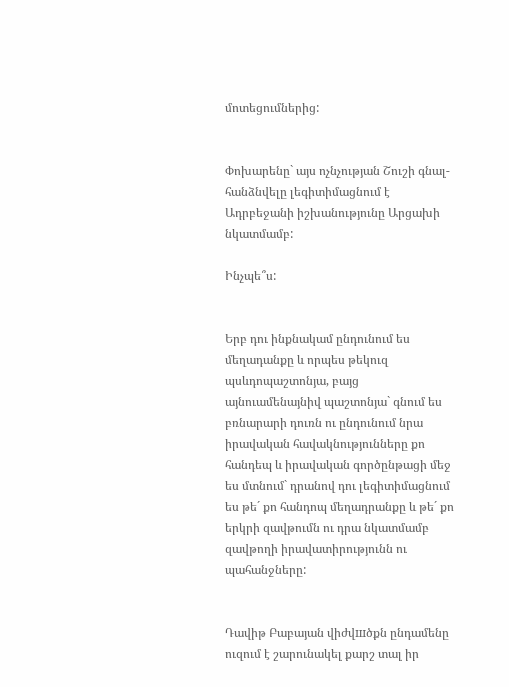մոտեցումներից:


Փոխարենը` այս ոչնչության Շուշի գնալ-հանձնվելը լեգիտիմացնում է Ադրբեջանի իշխանությունը Արցախի նկատմամբ:

Ինչպե՞ս:


Երբ դու ինքնակամ ընդունում ես մեղադանքը և որպես թեկուզ պսևդոպաշտոնյա, բայց այնուամենայնիվ պաշտոնյա` գնում ես բռնարարի դուռն ու ընդունում նրա իրավական հավակնությունները քո հանդեպ և իրավական գործընթացի մեջ ես մտնում` դրանով դու լեգիտիմացնում ես թե´ քո հանդոպ մեղադրանքը և թե´ քո երկրի զավթումն ու դրա նկատմամբ զավթողի իրավատիրությունն ու պահանջները:


Դավիթ Բաբայան վիժվшծքն ընդամենը ուզում է շարունակել քարշ տալ իր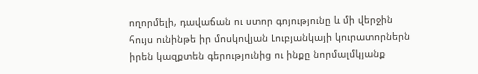ողորմելի, դավաճան ու ստոր գոյությունը և մի վերջին հույս ունինթե իր մոսկովյան Լուբյանկայի կուրատորներն իրեն կազքտեն գերությունից ու ինքը նորմալմկյանք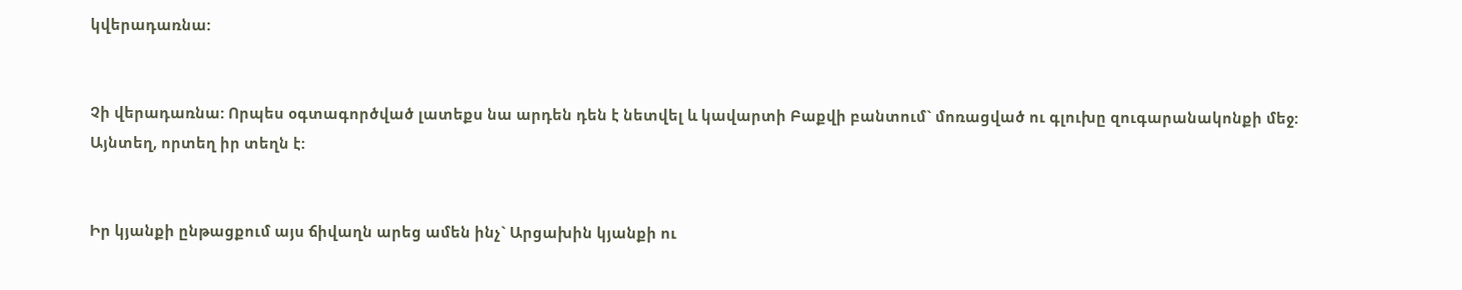կվերադառնա:


Չի վերադառնա: Որպես օգտագործված լատեքս նա արդեն դեն է նետվել և կավարտի Բաքվի բանտում` մոռացված ու գլուխը զուգարանակոնքի մեջ: Այնտեղ, որտեղ իր տեղն է:


Իր կյանքի ընթացքում այս ճիվաղն արեց ամեն ինչ` Արցախին կյանքի ու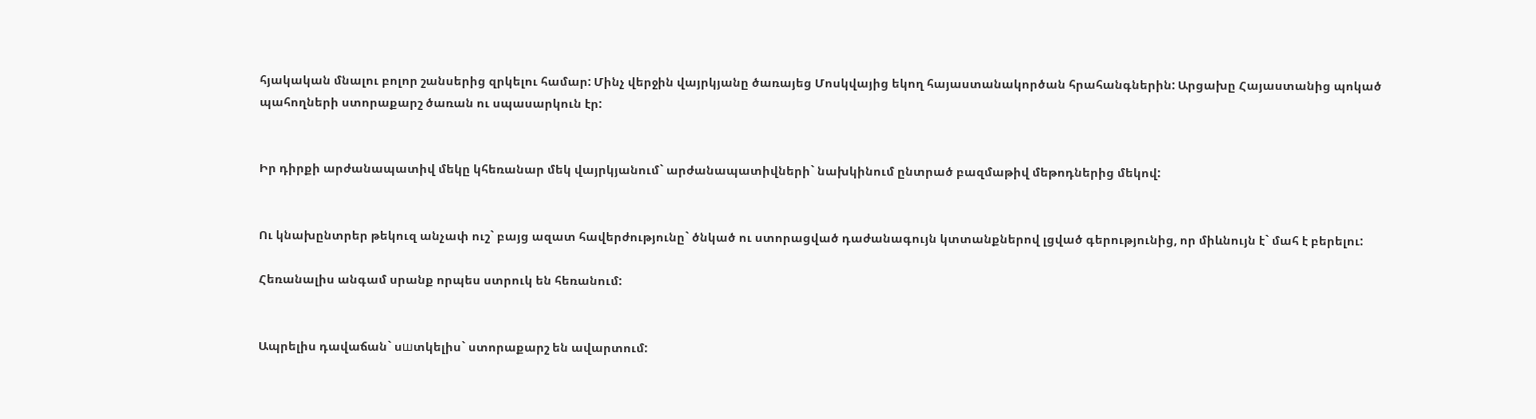հյակական մնալու բոլոր շանսերից զրկելու համար: Մինչ վերջին վայրկյանը ծառայեց Մոսկվայից եկող հայաստանակործան հրահանգներին: Արցախը Հայաստանից պոկած պահողների ստորաքարշ ծառան ու սպասարկուն էր:


Իր դիրքի արժանապատիվ մեկը կհեռանար մեկ վայրկյանում` արժանապատիվների` նախկինում ընտրած բազմաթիվ մեթոդներից մեկով:


Ու կնախընտրեր թեկուզ անչափ ուշ` բայց ազատ հավերժությունը` ծնկած ու ստորացված դաժանագույն կտտանքներով լցված գերությունից, որ միևնույն է` մահ է բերելու:

Հեռանալիս անգամ սրանք որպես ստրուկ են հեռանում:


Ապրելիս դավաճան` սшտկելիս` ստորաքարշ են ավարտում: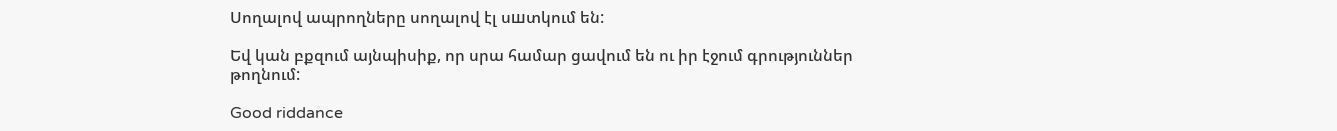Սողալով ապրողները սողալով էլ սшտկում են:

Եվ կան բքզում այնպիսիք, որ սրա համար ցավում են ու իր էջում գրություններ թողնում:

Good riddance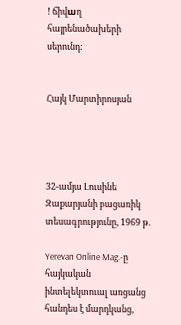! ճիվшղ հայրենածախերի սերունդ:


Հայկ Մարտիրոսյան




32-ամյա Լուսինե Զաքարյանի բացառիկ տեսագրությունը, 1969 թ.

Yerevan Online Mag.-ը հայկական ինտելեկտուալ առցանց հանդես է մարդկանց,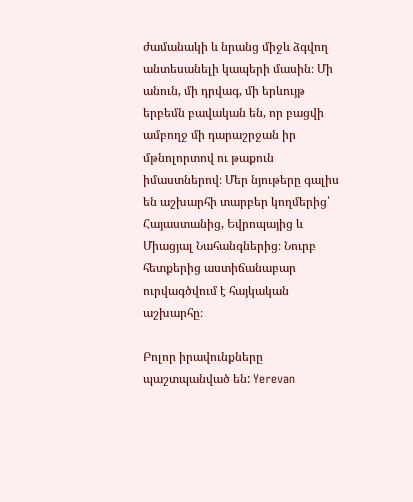ժամանակի և նրանց միջև ձգվող անտեսանելի կապերի մասին։ Մի անուն, մի դրվագ, մի երևույթ երբեմն բավական են, որ բացվի ամբողջ մի դարաշրջան իր մթնոլորտով ու թաքուն իմաստներով։ Մեր նյութերը գալիս են աշխարհի տարբեր կողմերից՝ Հայաստանից, Եվրոպայից և Միացյալ Նահանգներից։ Նուրբ հետքերից աստիճանաբար ուրվագծվում է հայկական աշխարհը։

Բոլոր իրավունքները պաշտպանված են: Yerevan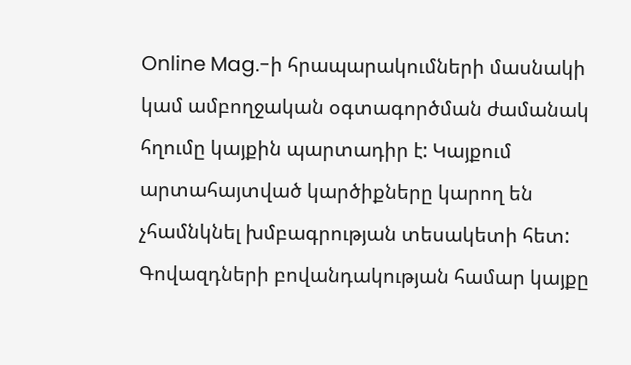Online Mag.-ի հրապարակումների մասնակի կամ ամբողջական օգտագործման ժամանակ հղումը կայքին պարտադիր է: Կայքում արտահայտված կարծիքները կարող են չհամնկնել խմբագրության տեսակետի հետ: Գովազդների բովանդակության համար կայքը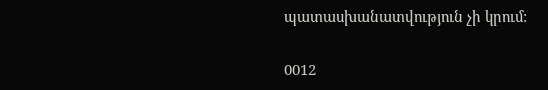պատասխանատվություն չի կրում:

0012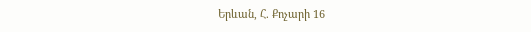Երևան, Հ. Քոչարի 16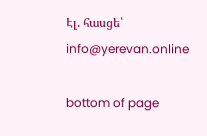Էլ. հասցե՝ info@yerevan.online

bottom of page